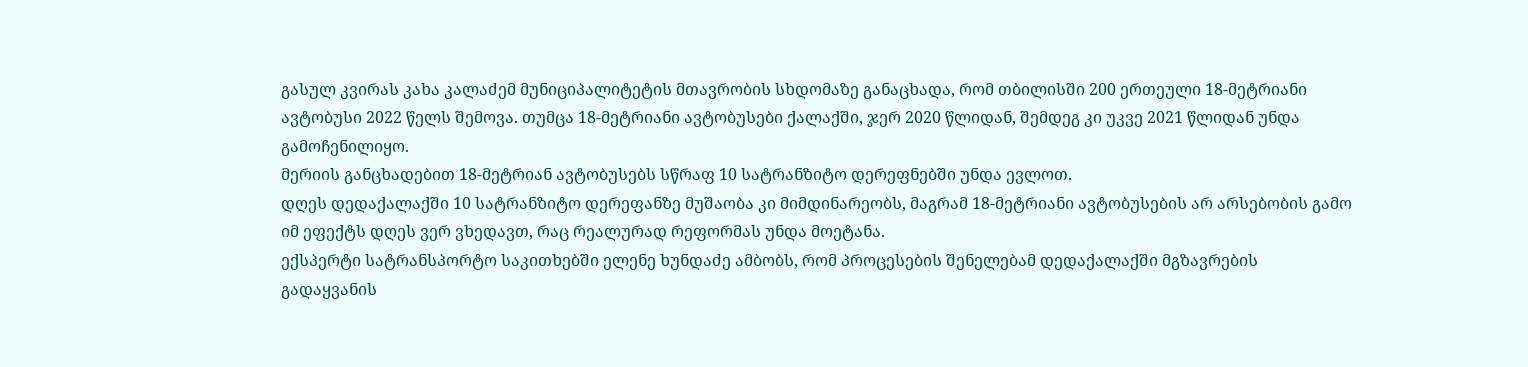გასულ კვირას კახა კალაძემ მუნიციპალიტეტის მთავრობის სხდომაზე განაცხადა, რომ თბილისში 200 ერთეული 18-მეტრიანი ავტობუსი 2022 წელს შემოვა. თუმცა 18-მეტრიანი ავტობუსები ქალაქში, ჯერ 2020 წლიდან, შემდეგ კი უკვე 2021 წლიდან უნდა გამოჩენილიყო.
მერიის განცხადებით 18-მეტრიან ავტობუსებს სწრაფ 10 სატრანზიტო დერეფნებში უნდა ევლოთ.
დღეს დედაქალაქში 10 სატრანზიტო დერეფანზე მუშაობა კი მიმდინარეობს, მაგრამ 18-მეტრიანი ავტობუსების არ არსებობის გამო იმ ეფექტს დღეს ვერ ვხედავთ, რაც რეალურად რეფორმას უნდა მოეტანა.
ექსპერტი სატრანსპორტო საკითხებში ელენე ხუნდაძე ამბობს, რომ პროცესების შენელებამ დედაქალაქში მგზავრების გადაყვანის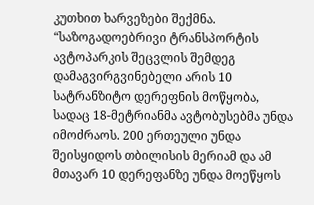კუთხით ხარვეზები შექმნა.
“საზოგადოებრივი ტრანსპორტის ავტოპარკის შეცვლის შემდეგ დამაგვირგვინებელი არის 10 სატრანზიტო დერეფნის მოწყობა, სადაც 18-მეტრიანმა ავტობუსებმა უნდა იმოძრაოს. 200 ერთეული უნდა შეისყიდოს თბილისის მერიამ და ამ მთავარ 10 დერეფანზე უნდა მოეწყოს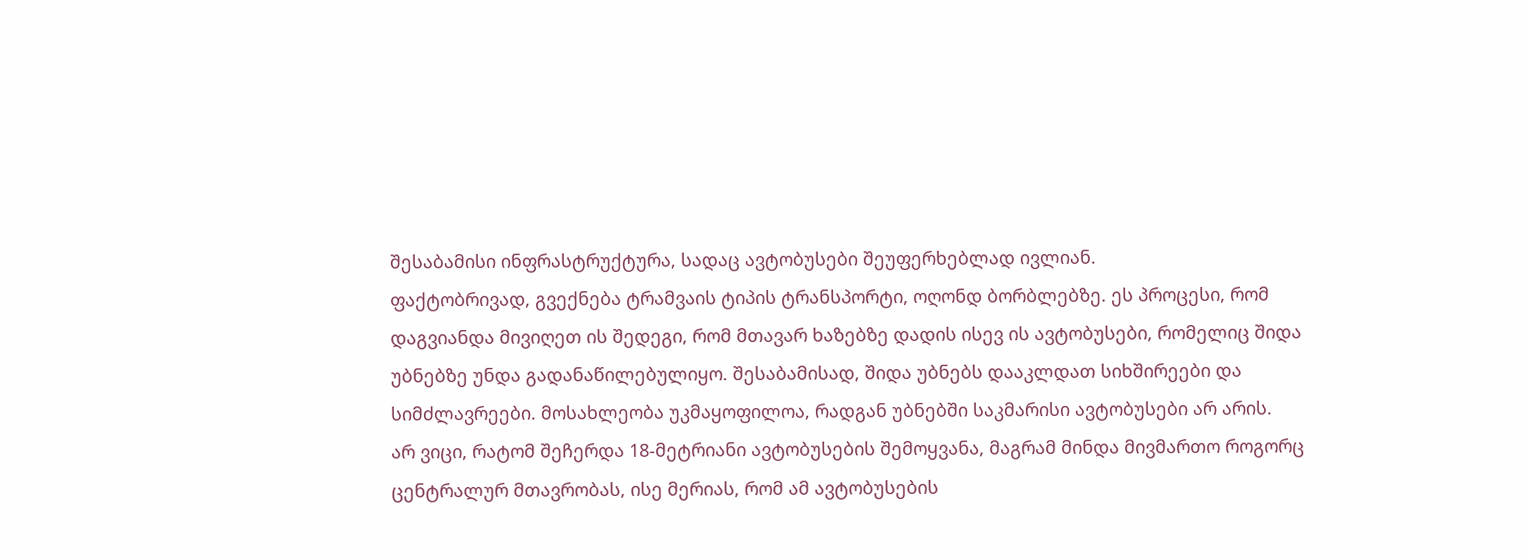შესაბამისი ინფრასტრუქტურა, სადაც ავტობუსები შეუფერხებლად ივლიან.
ფაქტობრივად, გვექნება ტრამვაის ტიპის ტრანსპორტი, ოღონდ ბორბლებზე. ეს პროცესი, რომ დაგვიანდა მივიღეთ ის შედეგი, რომ მთავარ ხაზებზე დადის ისევ ის ავტობუსები, რომელიც შიდა უბნებზე უნდა გადანაწილებულიყო. შესაბამისად, შიდა უბნებს დააკლდათ სიხშირეები და სიმძლავრეები. მოსახლეობა უკმაყოფილოა, რადგან უბნებში საკმარისი ავტობუსები არ არის.
არ ვიცი, რატომ შეჩერდა 18-მეტრიანი ავტობუსების შემოყვანა, მაგრამ მინდა მივმართო როგორც ცენტრალურ მთავრობას, ისე მერიას, რომ ამ ავტობუსების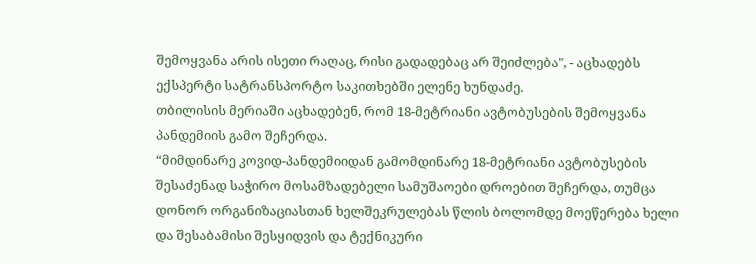შემოყვანა არის ისეთი რაღაც, რისი გადადებაც არ შეიძლება", - აცხადებს ექსპერტი სატრანსპორტო საკითხებში ელენე ხუნდაძე.
თბილისის მერიაში აცხადებენ, რომ 18-მეტრიანი ავტობუსების შემოყვანა პანდემიის გამო შეჩერდა.
“მიმდინარე კოვიდ-პანდემიიდან გამომდინარე 18-მეტრიანი ავტობუსების შესაძენად საჭირო მოსამზადებელი სამუშაოები დროებით შეჩერდა, თუმცა დონორ ორგანიზაციასთან ხელშეკრულებას წლის ბოლომდე მოეწერება ხელი და შესაბამისი შესყიდვის და ტექნიკური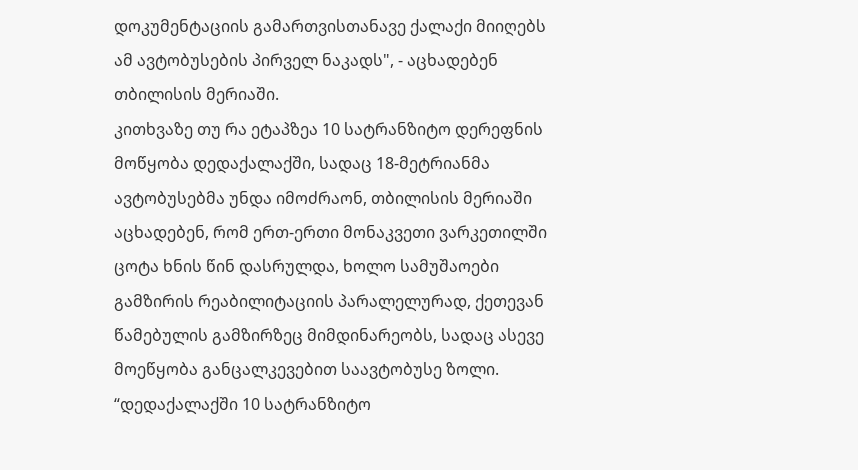დოკუმენტაციის გამართვისთანავე ქალაქი მიიღებს ამ ავტობუსების პირველ ნაკადს", - აცხადებენ თბილისის მერიაში.
კითხვაზე თუ რა ეტაპზეა 10 სატრანზიტო დერეფნის მოწყობა დედაქალაქში, სადაც 18-მეტრიანმა ავტობუსებმა უნდა იმოძრაონ, თბილისის მერიაში აცხადებენ, რომ ერთ-ერთი მონაკვეთი ვარკეთილში ცოტა ხნის წინ დასრულდა, ხოლო სამუშაოები გამზირის რეაბილიტაციის პარალელურად, ქეთევან წამებულის გამზირზეც მიმდინარეობს, სადაც ასევე მოეწყობა განცალკევებით საავტობუსე ზოლი.
“დედაქალაქში 10 სატრანზიტო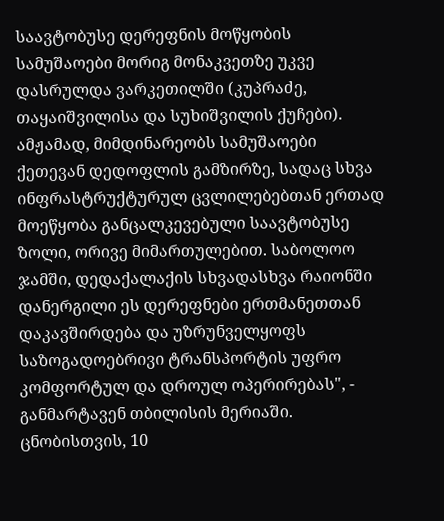საავტობუსე დერეფნის მოწყობის სამუშაოები მორიგ მონაკვეთზე უკვე დასრულდა ვარკეთილში (კუპრაძე, თაყაიშვილისა და სუხიშვილის ქუჩები). ამჟამად, მიმდინარეობს სამუშაოები ქეთევან დედოფლის გამზირზე, სადაც სხვა ინფრასტრუქტურულ ცვლილებებთან ერთად მოეწყობა განცალკევებული საავტობუსე ზოლი, ორივე მიმართულებით. საბოლოო ჯამში, დედაქალაქის სხვადასხვა რაიონში დანერგილი ეს დერეფნები ერთმანეთთან დაკავშირდება და უზრუნველყოფს საზოგადოებრივი ტრანსპორტის უფრო კომფორტულ და დროულ ოპერირებას", - განმარტავენ თბილისის მერიაში.
ცნობისთვის, 10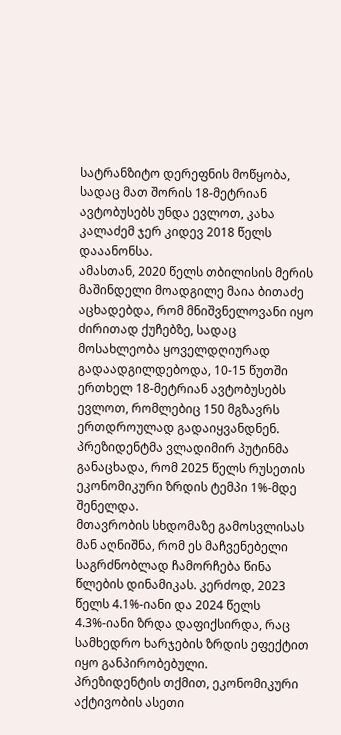სატრანზიტო დერეფნის მოწყობა, სადაც მათ შორის 18-მეტრიან ავტობუსებს უნდა ევლოთ, კახა კალაძემ ჯერ კიდევ 2018 წელს დააანონსა.
ამასთან, 2020 წელს თბილისის მერის მაშინდელი მოადგილე მაია ბითაძე აცხადებდა, რომ მნიშვნელოვანი იყო ძირითად ქუჩებზე, სადაც მოსახლეობა ყოველდღიურად გადაადგილდებოდა, 10-15 წუთში ერთხელ 18-მეტრიან ავტობუსებს ევლოთ, რომლებიც 150 მგზავრს ერთდროულად გადაიყვანდნენ.
პრეზიდენტმა ვლადიმირ პუტინმა განაცხადა, რომ 2025 წელს რუსეთის ეკონომიკური ზრდის ტემპი 1%-მდე შენელდა.
მთავრობის სხდომაზე გამოსვლისას მან აღნიშნა, რომ ეს მაჩვენებელი საგრძნობლად ჩამორჩება წინა წლების დინამიკას. კერძოდ, 2023 წელს 4.1%-იანი და 2024 წელს 4.3%-იანი ზრდა დაფიქსირდა, რაც სამხედრო ხარჯების ზრდის ეფექტით იყო განპირობებული.
პრეზიდენტის თქმით, ეკონომიკური აქტივობის ასეთი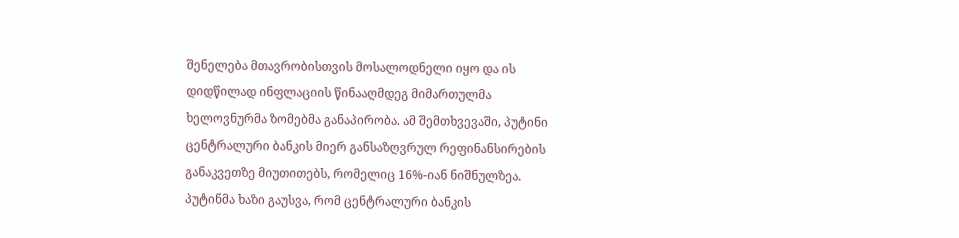შენელება მთავრობისთვის მოსალოდნელი იყო და ის დიდწილად ინფლაციის წინააღმდეგ მიმართულმა ხელოვნურმა ზომებმა განაპირობა. ამ შემთხვევაში, პუტინი ცენტრალური ბანკის მიერ განსაზღვრულ რეფინანსირების განაკვეთზე მიუთითებს, რომელიც 16%-იან ნიშნულზეა.
პუტინმა ხაზი გაუსვა, რომ ცენტრალური ბანკის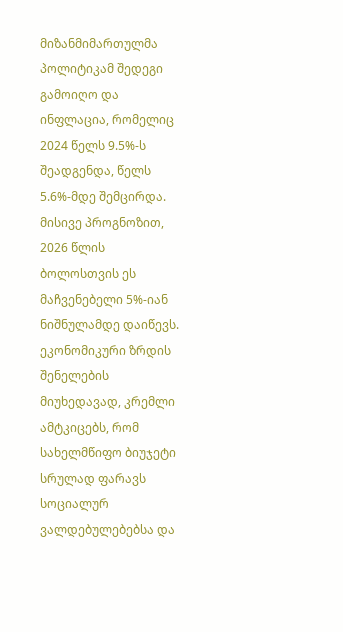მიზანმიმართულმა პოლიტიკამ შედეგი გამოიღო და ინფლაცია, რომელიც 2024 წელს 9.5%-ს შეადგენდა, წელს 5.6%-მდე შემცირდა. მისივე პროგნოზით, 2026 წლის ბოლოსთვის ეს მაჩვენებელი 5%-იან ნიშნულამდე დაიწევს.
ეკონომიკური ზრდის შენელების მიუხედავად, კრემლი ამტკიცებს, რომ სახელმწიფო ბიუჯეტი სრულად ფარავს სოციალურ ვალდებულებებსა და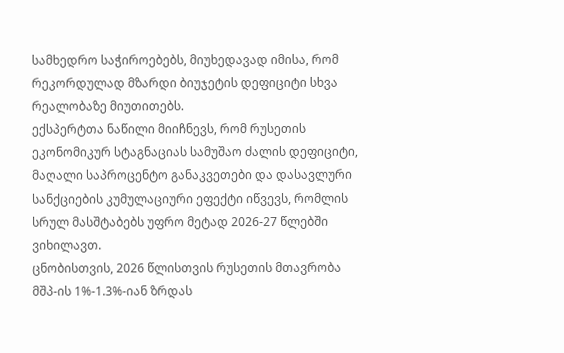სამხედრო საჭიროებებს, მიუხედავად იმისა, რომ რეკორდულად მზარდი ბიუჯეტის დეფიციტი სხვა რეალობაზე მიუთითებს.
ექსპერტთა ნაწილი მიიჩნევს, რომ რუსეთის ეკონომიკურ სტაგნაციას სამუშაო ძალის დეფიციტი, მაღალი საპროცენტო განაკვეთები და დასავლური სანქციების კუმულაციური ეფექტი იწვევს, რომლის სრულ მასშტაბებს უფრო მეტად 2026-27 წლებში ვიხილავთ.
ცნობისთვის, 2026 წლისთვის რუსეთის მთავრობა მშპ-ის 1%-1.3%-იან ზრდას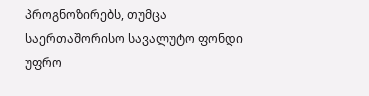პროგნოზირებს, თუმცა საერთაშორისო სავალუტო ფონდი უფრო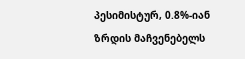პესიმისტურ, 0.8%-იან ზრდის მაჩვენებელს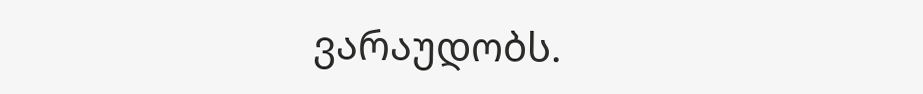ვარაუდობს.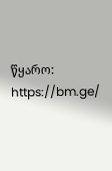წყარო: https://bm.ge/